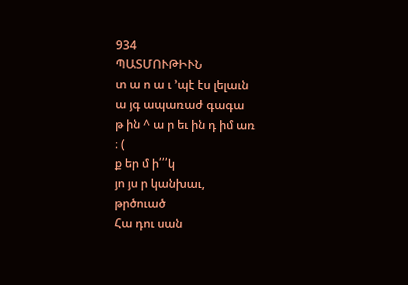934
ՊԱՏՄՈՒԹԻՒՆ
տ ա ո ա ւ ՚պէ էս լելաւն
ա յգ ապառաժ գագա
թ ին ^ ա ր եւ ին դ իմ առ
։ (
ք եր մ ի՛՛՛կ
յո յս ր կանխաւ,
թրծուած
Հա դու սան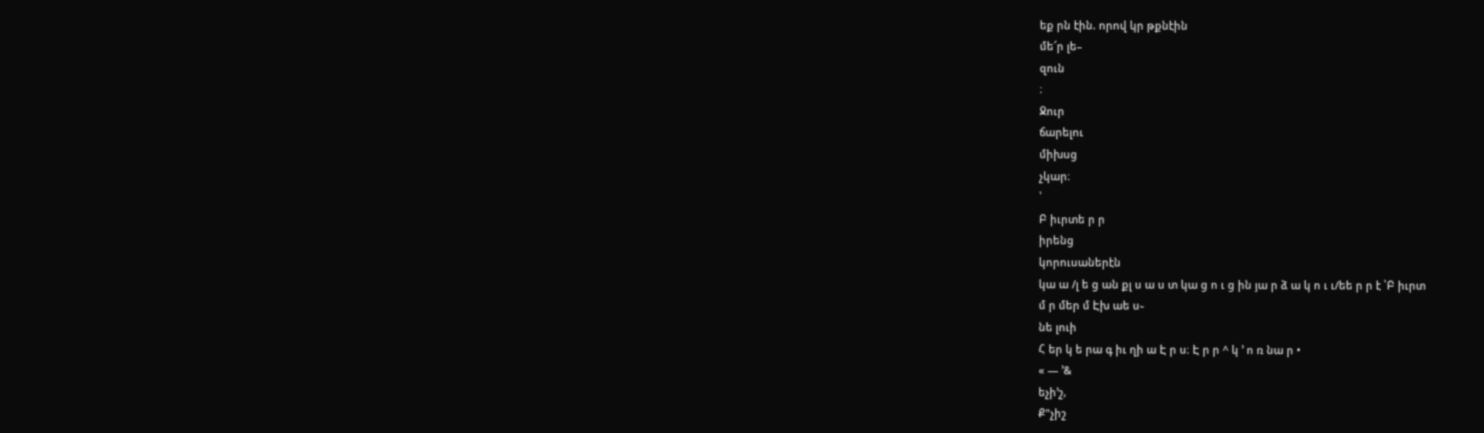եք րն էին. որով կր թքնէին
մե՜ր լե–
զուն
։
Ջուր
ճարելու
միխսց
չկար։
՝
Բ իւրտե ր ր
իրենց
կորուսաներէն
կա ա /լ ե ց ան քլ ս ա ս տ կա ց ո ւ ց ին յա ր ձ ա կ ո ւ ւ/եե ր ր է ՝Բ իւրտ
մ ր մեր մ Էխ աե ս֊
նե լուի
Հ եր կ ե րա գ իւ ղի ա Է ր ս։ Է ր ր ^ կ ՚ ո ռ նա ր •
« — ՚&
եչի՚շ,
Ք"չիշ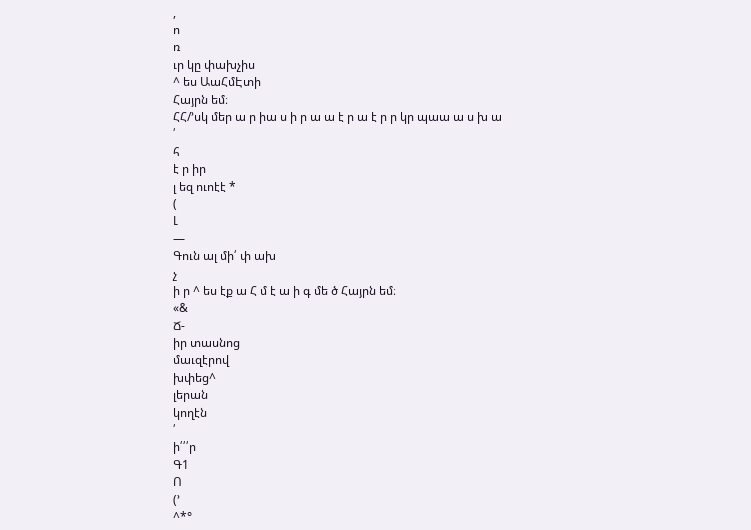,
ո
ռ
ւր կը փախչիս
^ ես ԱաՀմԷտի
Հայրն եմ։
ՀՀ/՚սկ մեր ա ր իա ս ի ր ա ա է ր ա է ր ր կր պաա ա ս խ ա
՛
հ
է ր իր
լ եզ ուոէէ *
(
Լ
—
Գուն ալ մի՛ փ ախ
չ
ի ր ^ ես էք ա Հ մ է ա ի գ մե ծ Հայրն եմ։
«&
Ճ-
իր տասնոց
մաւզէրով
խփեց^
լերան
կողէն
՛
ի՛՛՛ր
Գ1
Ո
(՚
^*°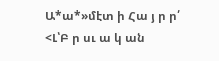Ա*ա*»մէտ ի Հա յ ր ր՛
<Լ՝Բ ր սւ ա կ ան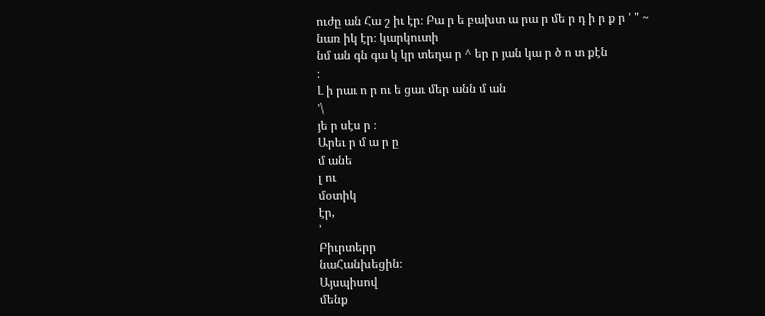ուժը ան Հա շ իւ էր։ Բա ր ե բախտ ա րա ր մե ր դ ի ր ք ր ՚ " ~
նառ իկ էր։ կարկուտի
նմ ան գն գա կ կր տեղա ր ^ եր ր յան կա ր ծ ո տ քէն
։
Լ ի րաւ ո ր ու ե ցաւ մեր անն մ ան
՚\
յե ր սէս ր ։
Արեւ ր մ ա ր ը
մ անե
լ ու
մօտիկ
էր,
՚
Բիւրտերր
նաՀանխեցին։
Այսպիսով
մենք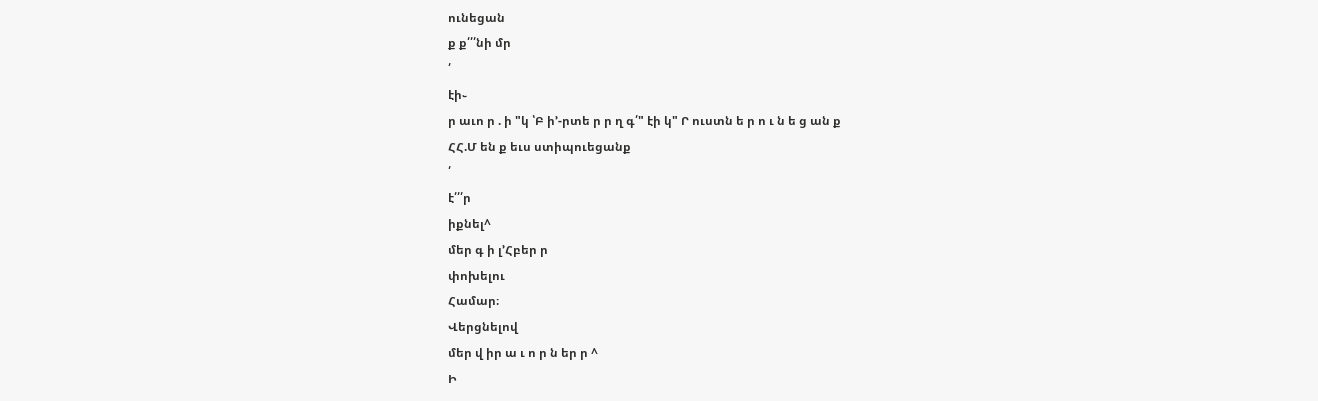ունեցան
ք ք՛՛՛նի մր
՛
էի֊
ր աւո ր . ի "կ ՝Բ ի՚-րտե ր ր ղ գ՛" էի կ" Ր ուստն ե ր ո ւ ն ե ց ան ք
ՀՀ.Մ են ք եւս ստիպուեցանք
՛
է՛՛՛ր
իքնել^
մեր գ ի լ՚Հբեր ր
փոխելու
Համար։
Վերցնելով
մեր վ իր ա ւ ո ր ն եր ր ^
Ի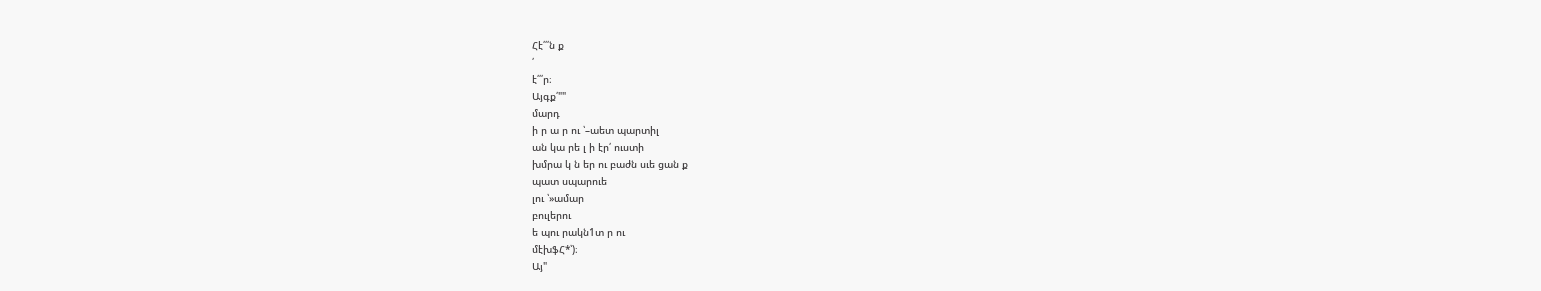Հէ՛՛՛ն ք
՛
է՛՛՛ր։
Այգք՛""
մարդ
ի ր ա ր ու ՝–աետ պարտիլ
ան կա րե լ ի էր՛ ուստի
խմրա կ ն եր ու բաժն սւե ցան ք
պատ սպարուե
լու ՝»ամար
բուլերու
ե պու րակն1տ ր ու
մէխֆՀ*՝)։
Այ"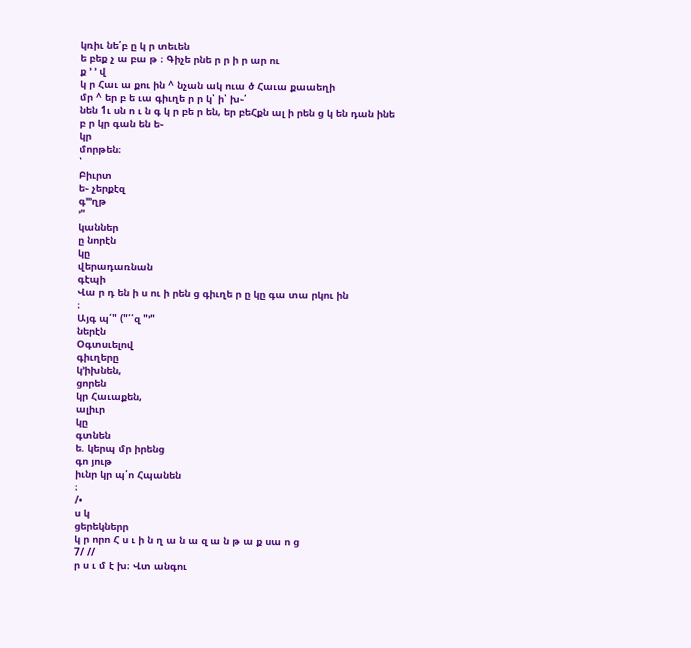կռիւ նե՛բ ը կ ր տեւեն
ե բեք չ ա բա թ ։ Գիչե րնե ր ր ի ր ար ու
ք ՚ ՚ վ
կ ր Հաւ ա քու ին ^ նչան ակ ուա ծ Հաւա քաաեղի
մր ^ եր բ ե ւա գիւղե ր ր կ՝ ի՝ խ֊՛
նեն 1ւ սն ո ւ ն գ կ ր բե ր են, եր բեՀքն ալ ի րեն ց կ են դան ինե բ ր կր գան են ե֊
կր
մորթեն։
՝
Բիւրտ
ե֊ չերքէզ
գ՚՚՚ղթ
՚"
կաններ
ը նորէն
կը
վերադառնան
գէպի
Վա ր դ են ի ս ու ի րեն ց գիւղե ր ը կը գա տա րկու ին
։
Այգ պ՛" ("՛՛զ "՚"
ներէն
Օգտսւելով
գիւղերը
կ՚իխնեն,
ցորեն
կր Հաւաքեն,
ալիւր
կը
գտնեն
ե. կերպ մր իրենց
գո յութ
իւնր կր պ՛ո Հպանեն
։
/•
ս կ
ցերեկներր
կ ր որո Հ ս ւ ի ն ղ ա ն ա զ ա ն թ ա ք սա ո ց
7/ //
ր ս ւ մ է խ։ Վտ անգու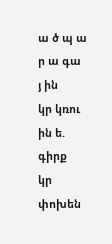ա ծ պ ա ր ա գա
յ ին
կր կռու ին ե. գիրք
կր փոխեն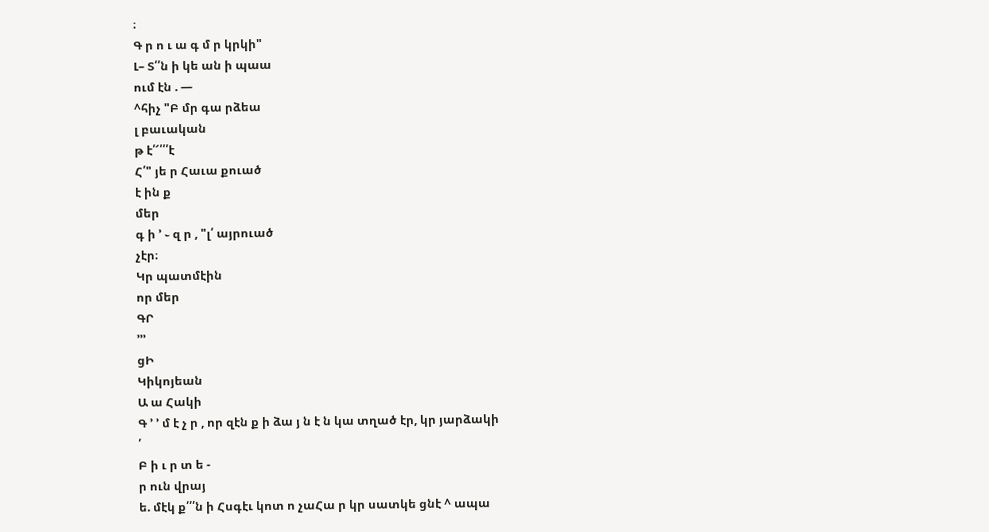։
Գ ր ո ւ ա գ մ ր կրկի"
Լ– Տ՛՛ն ի կե ան ի պաա
ում էն . —
^հիչ "Բ մր գա րձեա
լ բաւական
թ է՛՜՛՛՛է
Հ՛" յե ր Հաւա քուած
է ին ք
մեր
գ ի ՚ ֊ զ ր , "լ՛ այրուած
չէր։
Կր պատմէին
որ մեր
ԳՐ
՚՚՚
ցԻ
Կիկոյեան
Ա ա Հակի
Գ ՚ ՚ մ է չ ր , որ զէն ք ի ձա յ ն է ն կա տղած էր, կր յարձակի
՛
Բ ի ւ ր տ ե -
ր ուն վրայ
ե. մէկ ք՛՛՛ն ի Հսգէւ կոտ ո չաՀա ր կր սատկե ցնէ ^ ապա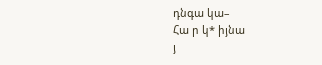դնգա կա–
Հա ր կ* իյնա
յ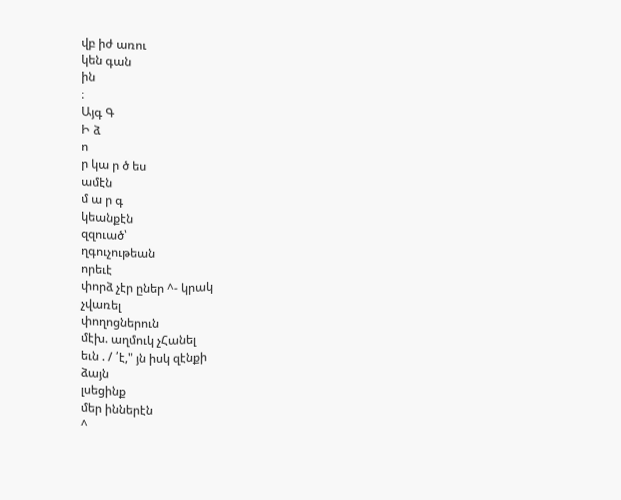վբ իժ առու
կեն գան
ին
։
Այգ Գ
Ի ձ
ո
ր կա ր ծ ես
ամէն
մ ա ր գ
կեանքէն
զզուած՝
ղգուչութեան
որեւէ
փորձ չէր ըներ ^- կրակ
չվառել
փողոցներուն
մէխ. աղմուկ չՀանել
եւն . / ՛է," յն իսկ զէնքի
ձայն
լսեցինք
մեր իններէն
^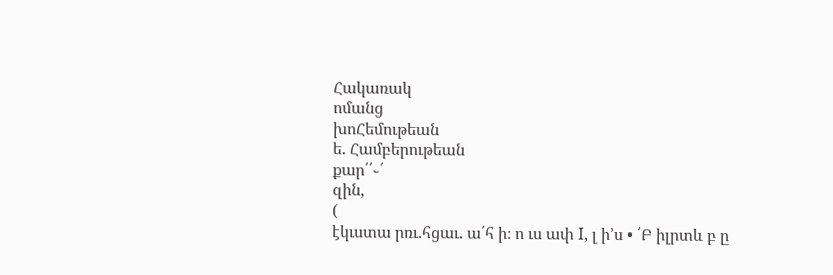Հակառակ
ոմանց
խոՀեմութեան
ե. Համբերութեան
քար՛՛֊՛
զին,
(
էկւստա րռւ.հցաւ. ա՛հ ի։ ո ւս ափ I, լ ի՚ս • ՛Բ իլրտև բ ը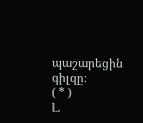պաշարեցին
գիլզը։
( * )
Լ.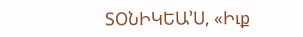ՏՕՆԻԿԵԱ՚Ս, «Իւք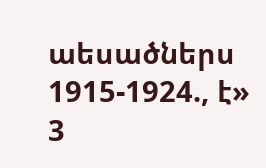աեսածներս 1915-1924., է» 3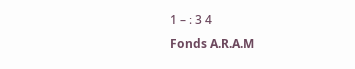1 – ։ 3 4
Fonds A.R.A.M